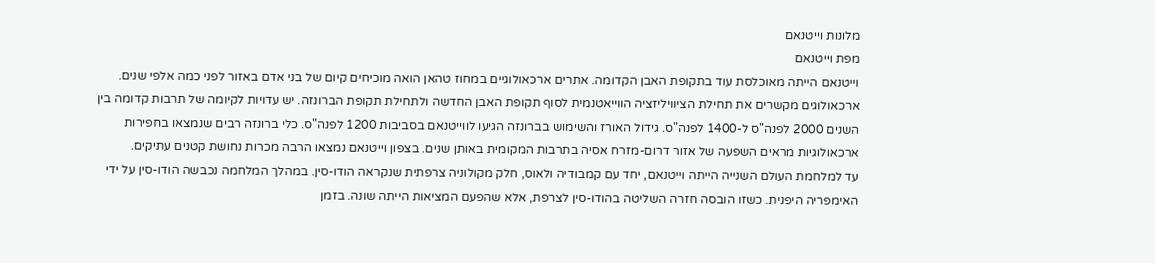מלונות וייטנאם
מפת וייטנאם
וייטנאם הייתה מאוכלסת עוד בתקופת האבן הקדומה. אתרים ארכאולוגיים במחוז טהאן הואה מוכיחים קיום של בני אדם באזור לפני כמה אלפי שנים. ארכאולוגים מקשרים את תחילת הציוויליזציה הווייאטנמית לסוף תקופת האבן החדשה ולתחילת תקופת הברונזה. יש עדויות לקיומה של תרבות קדומה בין השנים 2000 לפנה"ס ל-1400 לפנה"ס. גידול האורז והשימוש בברונזה הגיעו לווייטנאם בסביבות 1200 לפנה"ס. כלי ברונזה רבים שנמצאו בחפירות ארכאולוגיות מראים השפעה של אזור דרום-מזרח אסיה בתרבות המקומית באותן שנים. בצפון וייטנאם נמצאו הרבה מכרות נחושת קטנים עתיקים.
עד למלחמת העולם השנייה הייתה וייטנאם, יחד עם קמבודיה ולאוס, חלק מקולוניה צרפתית שנקראה הודו-סין. במהלך המלחמה נכבשה הודו-סין על ידי האימפריה היפנית. כשזו הובסה חזרה השליטה בהודו-סין לצרפת, אלא שהפעם המציאות הייתה שונה. בזמן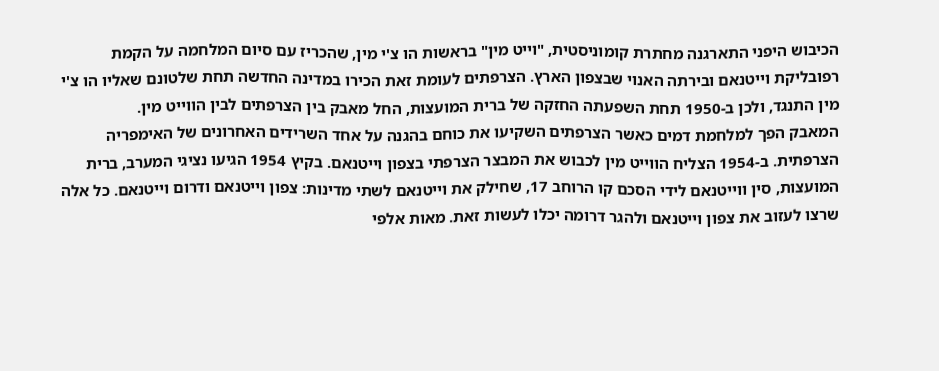הכיבוש היפני התארגנה מחתרת קומוניסטית, "וייט מין" בראשות הו צ'י מין, שהכריז עם סיום המלחמה על הקמת רפובליקת וייטנאם ובירתה האנוי שבצפון הארץ. הצרפתים לעומת זאת הכירו במדינה החדשה תחת שלטונם שאליו הו צ'י מין התנגד, ולכן ב-1950 תחת השפעתה החזקה של ברית המועצות, החל מאבק בין הצרפתים לבין הווייט מין.
המאבק הפך למלחמת דמים כאשר הצרפתים השקיעו את כוחם בהגנה על אחד השרידים האחרונים של האימפריה הצרפתית. ב-1954 הצליח הווייט מין לכבוש את המבצר הצרפתי בצפון וייטנאם. בקיץ 1954 הגיעו נציגי המערב, ברית המועצות, סין ווייטנאם לידי הסכם קו הרוחב 17, שחילק את וייטנאם לשתי מדינות: צפון וייטנאם ודרום וייטנאם. כל אלה שרצו לעזוב את צפון וייטנאם ולהגר דרומה יכלו לעשות זאת. מאות אלפי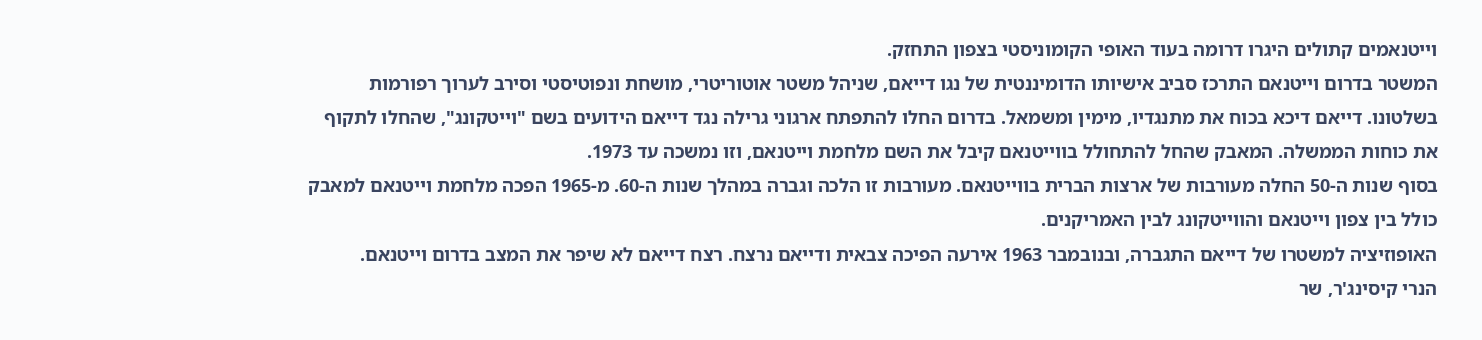וייטנאמים קתולים היגרו דרומה בעוד האופי הקומוניסטי בצפון התחזק.
המשטר בדרום וייטנאם התרכז סביב אישיותו הדומיננטית של נגו דייאם, שניהל משטר אוטוריטרי, מושחת ונפוטיסטי וסירב לערוך רפורמות בשלטונו. דייאם דיכא בכוח את מתנגדיו, מימין ומשמאל. בדרום החלו להתפתח ארגוני גרילה נגד דייאם הידועים בשם "וייטקונג", שהחלו לתקוף את כוחות הממשלה. המאבק שהחל להתחולל בווייטנאם קיבל את השם מלחמת וייטנאם, וזו נמשכה עד 1973.
בסוף שנות ה-50 החלה מעורבות של ארצות הברית בווייטנאם. מעורבות זו הלכה וגברה במהלך שנות ה-60. מ-1965 הפכה מלחמת וייטנאם למאבק כולל בין צפון וייטנאם והווייטקונג לבין האמריקנים.
האופוזיציה למשטרו של דייאם התגברה, ובנובמבר 1963 אירעה הפיכה צבאית ודייאם נרצח. רצח דייאם לא שיפר את המצב בדרום וייטנאם.
הנרי קיסינג'ר, שר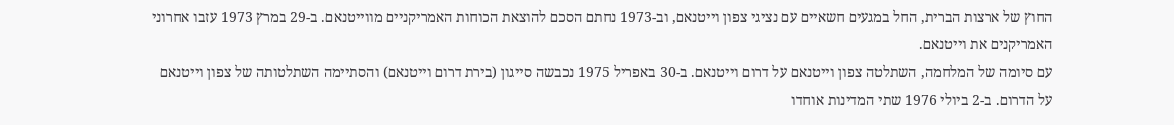החוץ של ארצות הברית, החל במגעים חשאיים עם נציגי צפון וייטנאם, וב-1973 נחתם הסכם להוצאת הכוחות האמריקניים מווייטנאם. ב-29 במרץ 1973 עזבו אחרוני האמריקנים את וייטנאם.
עם סיומה של המלחמה, השתלטה צפון וייטנאם על דרום וייטנאם. ב-30 באפריל 1975 נכבשה סייגון (בירת דרום וייטנאם) והסתיימה השתלטותה של צפון וייטנאם על הדרום. ב-2 ביולי 1976 שתי המדינות אוחדו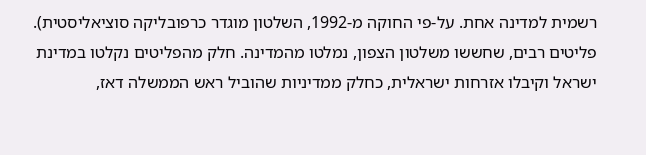רשמית למדינה אחת. על-פי החוקה מ-1992, השלטון מוגדר כרפובליקה סוציאליסטית). פליטים רבים, שחששו משלטון הצפון, נמלטו מהמדינה. חלק מהפליטים נקלטו במדינת ישראל וקיבלו אזרחות ישראלית, כחלק ממדיניות שהוביל ראש הממשלה דאז,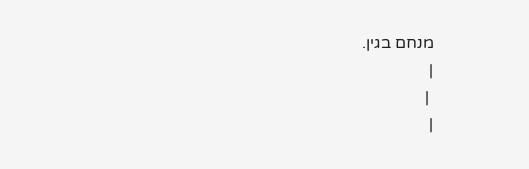מנחם בגין.
|
 |
|